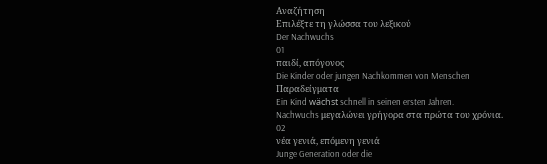Αναζήτηση
Επιλέξτε τη γλώσσα του λεξικού
Der Nachwuchs
01
παιδί, απόγονος
Die Kinder oder jungen Nachkommen von Menschen
Παραδείγματα
Ein Kind wächst schnell in seinen ersten Jahren.
Nachwuchs μεγαλώνει γρήγορα στα πρώτα του χρόνια.
02
νέα γενιά, επόμενη γενιά
Junge Generation oder die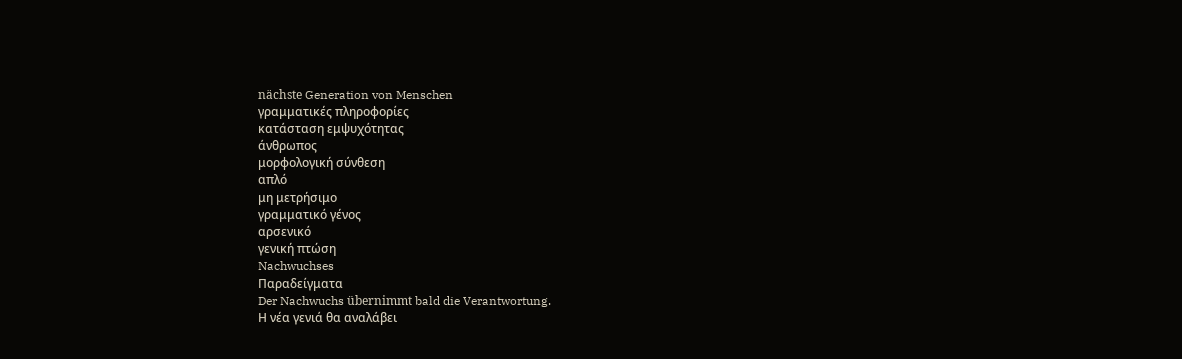nächste Generation von Menschen
γραμματικές πληροφορίες
κατάσταση εμψυχότητας
άνθρωπος
μορφολογική σύνθεση
απλό
μη μετρήσιμο
γραμματικό γένος
αρσενικό
γενική πτώση
Nachwuchses
Παραδείγματα
Der Nachwuchs übernimmt bald die Verantwortung.
Η νέα γενιά θα αναλάβει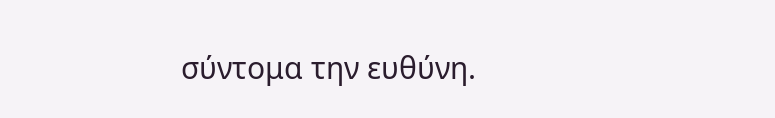σύντομα την ευθύνη.